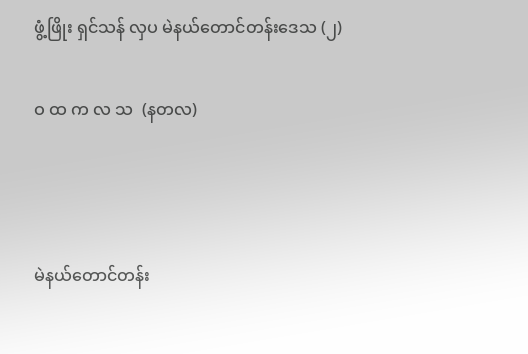ဖွံ့ဖြိုး ရှင်သန် လှပ မဲနယ်တောင်တန်းဒေသ (၂)

ဝ ထ က လ သ  (နတလ)



မဲနယ်တောင်တန်း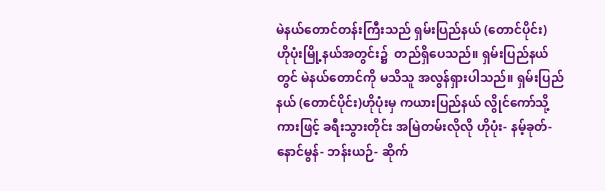မဲနယ်တောင်တန်းကြီးသည် ရှမ်းပြည်နယ် (တောင်ပိုင်း)   ဟိုပုံးမြို့နယ်အတွင်း၌  တည်ရှိပေသည်။ ရှမ်းပြည်နယ်တွင် မဲနယ်တောင်ကို မသိသူ အလွန်ရှားပါသည်။ ရှမ်းပြည်နယ် (တောင်ပိုင်း)ဟိုပုံးမှ ကယားပြည်နယ် လွိုင်ကော်သို့ ကားဖြင့် ခရီးသွားတိုင်း အမြဲတမ်းလိုလို ဟိုပုံး- နမ့်ခုတ်- နောင်မွန်- ဘန်းယဉ်- ဆိုက်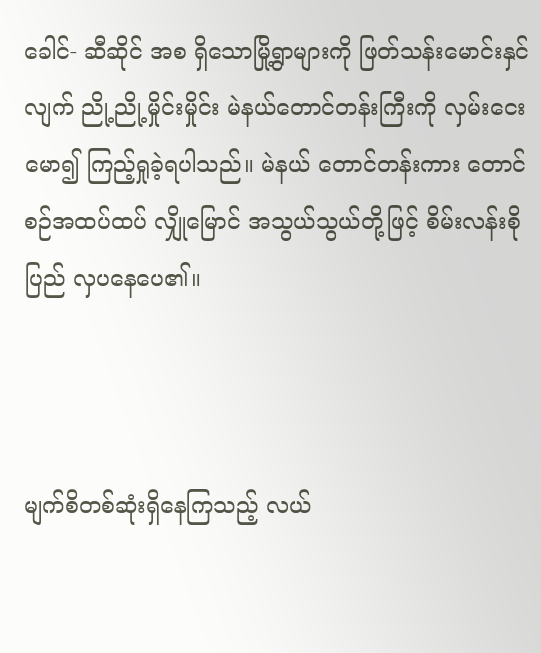ခေါင်- ဆီဆိုင် အစ ရှိသောမြို့ရွာများကို ဖြတ်သန်းမောင်းနှင်လျက် ညို့ညို့မှိုင်းမှိုင်း မဲနယ်တောင်တန်းကြီးကို လှမ်းငေးမော၍ ကြည့်ရှုခဲ့ရပါသည်။ မဲနယ် တောင်တန်းကား တောင်စဉ်အထပ်ထပ် လျှိုမြောင် အသွယ်သွယ်တို့ဖြင့် စိမ်းလန်းစိုပြည် လှပနေပေ၏။



မျက်စိတစ်ဆုံးရှိနေကြသည့် လယ်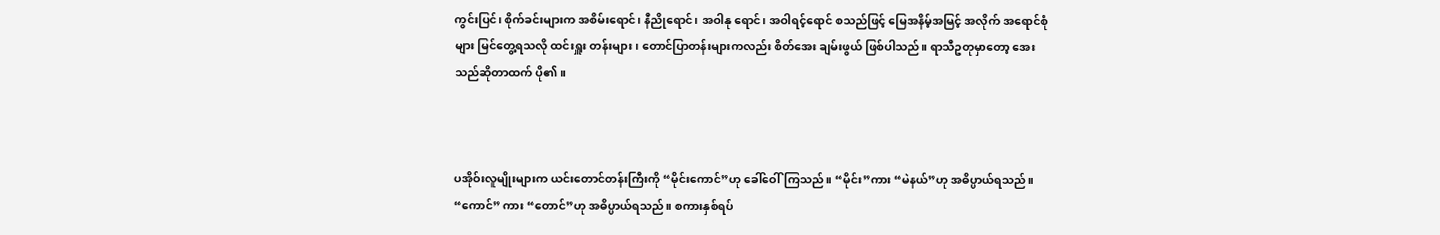ကွင်းပြင်၊ စိုက်ခင်းများက အစိမ်းရောင်၊ နီညိုရောင်၊ အဝါနု ရောင်၊ အဝါရင့်ရောင် စသည်ဖြင့် မြေအနိမ့်အမြင့် အလိုက် အရောင်စုံများ မြင်တွေ့ရသလို ထင်းရှူး တန်းများ၊ တောင်ပြာတန်းများကလည်း စိတ်အေး ချမ်းဖွယ် ဖြစ်ပါသည်။ ရာသီဥတုမှာတော့ အေးသည်ဆိုတာထက် ပို၏။



ပအိုဝ်းလူမျိုးများက ယင်းတောင်တန်းကြီးကို “မိုင်းကောင်”ဟု ခေါ်ဝေါ်ကြသည်။ “မိုင်း”ကား “မဲနယ်”ဟု အဓိပ္ပာယ်ရသည်။ “ကောင်” ကား “တောင်”ဟု အဓိပ္ပာယ်ရသည်။ စကားနှစ်ရပ်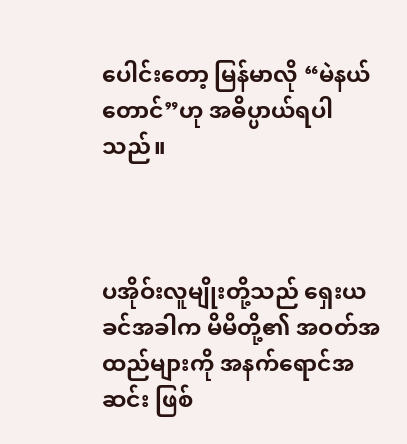ပေါင်းတော့ မြန်မာလို “မဲနယ်တောင်”ဟု အဓိပ္ပာယ်ရပါသည်။



ပအိုဝ်းလူမျိုးတို့သည် ရှေးယခင်အခါက မိမိတို့၏ အဝတ်အထည်များကို အနက်ရောင်အဆင်း ဖြစ်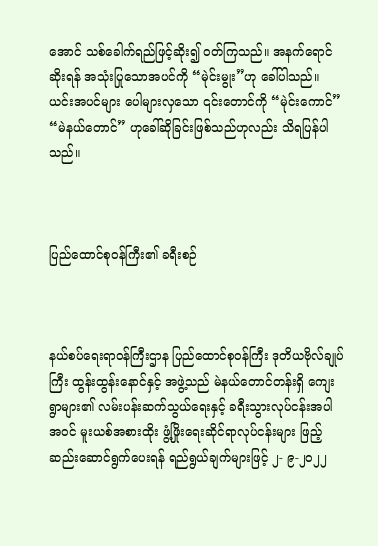အောင် သစ်ခေါက်ရည်ဖြင့်ဆိုး၍ ဝတ်ကြသည်။ အနက်ရောင်ဆိုးရန် အသုံးပြုသောအပင်ကို “မုဲင်းမွုး”ဟု ခေါ်ပါသည်။ ယင်းအပင်များ ပေါများလှသော ၎င်းတောင်ကို “မုဲင်းကောင်” “မဲနယ်တောင်” ဟုခေါ်ဆိုခြင်းဖြစ်သည်ဟုလည်း သိရပြန်ပါသည်။



ပြည်ထောင်စုဝန်ကြီး၏ ခရီးစဉ်



နယ်စပ်ရေးရာဝန်ကြီးဌာန ပြည်ထောင်စုဝန်ကြီး ဒုတိယဗိုလ်ချုပ်ကြီး ထွန်းထွန်းနောင်နှင့် အဖွဲ့သည် မဲနယ်တောင်တန်းရှိ ကျေးရွာများ၏ လမ်းပန်းဆက်သွယ်ရေးနှင့် ခရီးသွားလုပ်ငန်းအပါအဝင် မူးယစ်အစားထိုး ဖွံ့ဖြိုးရေးဆိုင်ရာလုပ်ငန်းများ ဖြည့်ဆည်းဆောင်ရွက်ပေးရန် ရည်ရွယ်ချက်များဖြင့် ၂- ၉-၂၀၂၂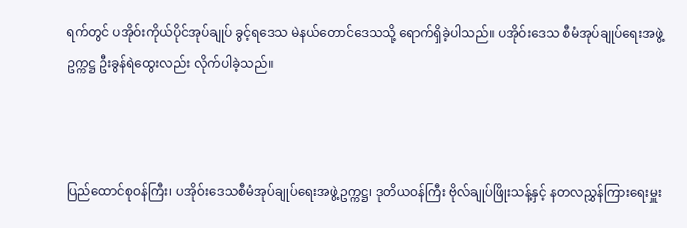ရက်တွင် ပအိုဝ်းကိုယ်ပိုင်အုပ်ချုပ် ခွင့်ရဒေသ မဲနယ်တောင်ဒေသသို့ ရောက်ရှိခဲ့ပါသည်။ ပအိုဝ်းဒေသ စီမံအုပ်ချုပ်ရေးအဖွဲ့ဥက္ကဋ္ဌ ဦးခွန်ရဲထွေးလည်း လိုက်ပါခဲ့သည်။



ပြည်ထောင်စုဝန်ကြီး၊ ပအိုဝ်းဒေသစီမံအုပ်ချုပ်ရေးအဖွဲ့ဥက္ကဋ္ဌ၊ ဒုတိယဝန်ကြီး ဗိုလ်ချုပ်ဖြိုးသန့်နှင့် နတလညွှန်ကြားရေးမှူး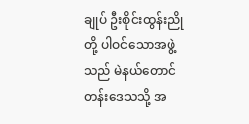ချုပ် ဦးစိုင်းထွန်းညိုတို့ ပါဝင်သောအဖွဲ့သည် မဲနယ်တောင်တန်းဒေသသို့ အ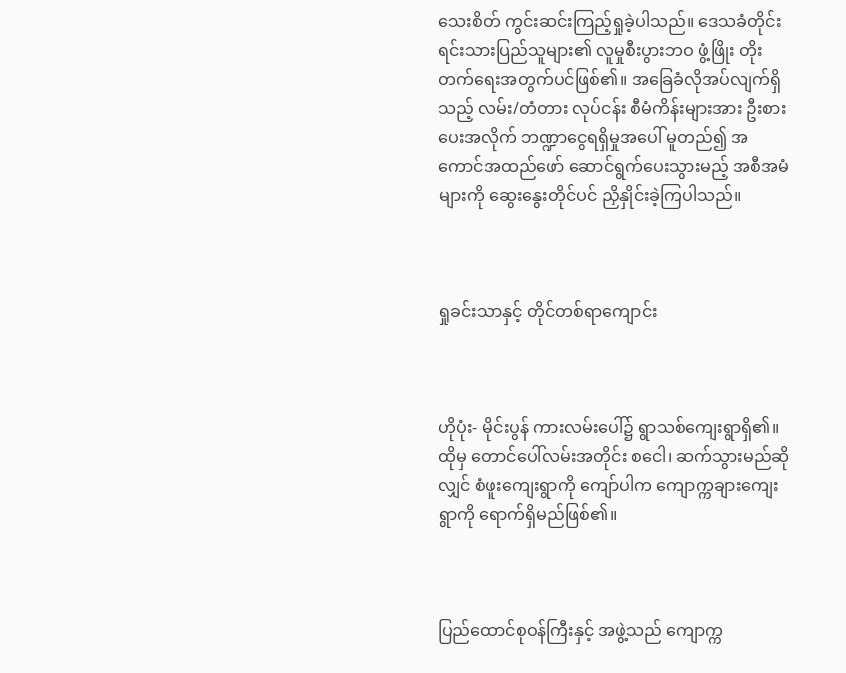သေးစိတ် ကွင်းဆင်းကြည့်ရှုခဲ့ပါသည်။ ဒေသခံတိုင်းရင်းသားပြည်သူများ၏ လူမှုစီးပွားဘဝ ဖွံ့ဖြိုး တိုးတက်ရေးအတွက်ပင်ဖြစ်၏။ အခြေခံလိုအပ်လျက်ရှိသည့် လမ်း/တံတား လုပ်ငန်း စီမံကိန်းများအား ဦးစားပေးအလိုက် ဘဏ္ဍာငွေရရှိမှုအပေါ် မူတည်၍ အကောင်အထည်ဖော် ဆောင်ရွက်ပေးသွားမည့် အစီအမံများကို ဆွေးနွေးတိုင်ပင် ညှိနှိုင်းခဲ့ကြပါသည်။



ရှုခင်းသာနှင့် တိုင်တစ်ရာကျောင်း



ဟိုပုံး- မိုင်းပွန် ကားလမ်းပေါ်၌ ရွာသစ်ကျေးရွာရှိ၏။ ထိုမှ တောင်ပေါ်လမ်းအတိုင်း စငေါ၊ ဆက်သွားမည်ဆိုလျှင် စံဖူးကျေးရွာကို ကျော်ပါက ကျောက္ကချားကျေးရွာကို ရောက်ရှိမည်ဖြစ်၏။



ပြည်ထောင်စုဝန်ကြီးနှင့် အဖွဲ့သည် ကျောက္က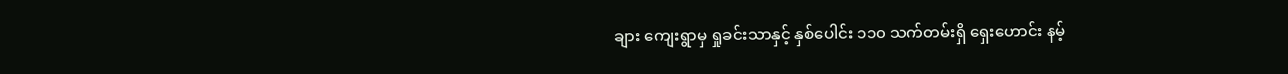ချား ကျေးရွာမှ ရှုခင်းသာနှင့် နှစ်ပေါင်း ၁၁၀ သက်တမ်းရှိ ရှေးဟောင်း နမ့်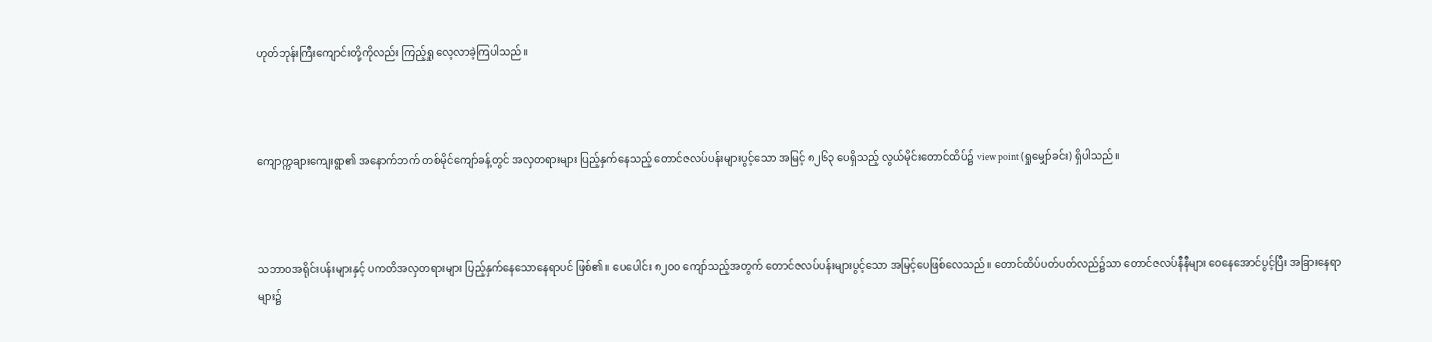ဟုတ်ဘုန်းကြီးကျောင်းတို့ကိုလည်း ကြည့်ရှု လေ့လာခဲ့ကြပါသည်။



ကျောက္ကချားကျေးရွာ၏ အနောက်ဘက် တစ်မိုင်ကျော်ခန့်တွင် အလှတရားများ ပြည့်နှက်နေသည့် တောင်ဇလပ်ပန်းများပွင့်သော အမြင့် ၈၂၆၃ ပေရှိသည့် လွယ်မိုင်းတောင်ထိပ်၌ view point (ရှုမျှော်ခင်း) ရှိပါသည်။



သဘာဝအရိုင်းပန်းများနှင့် ပကတိအလှတရားများ ပြည့်နှက်နေသောနေရာပင် ဖြစ်၏။ ပေပေါင်း ၈၂၀၀ ကျော်သည့်အတွက် တောင်ဇလပ်ပန်းများပွင့်သော အမြင့်ပေဖြစ်လေသည်။ တောင်ထိပ်ပတ်ပတ်လည်၌သာ တောင်ဇလပ်နီနီများ ဝေနေအောင်ပွင့်ပြီး အခြားနေရာများ၌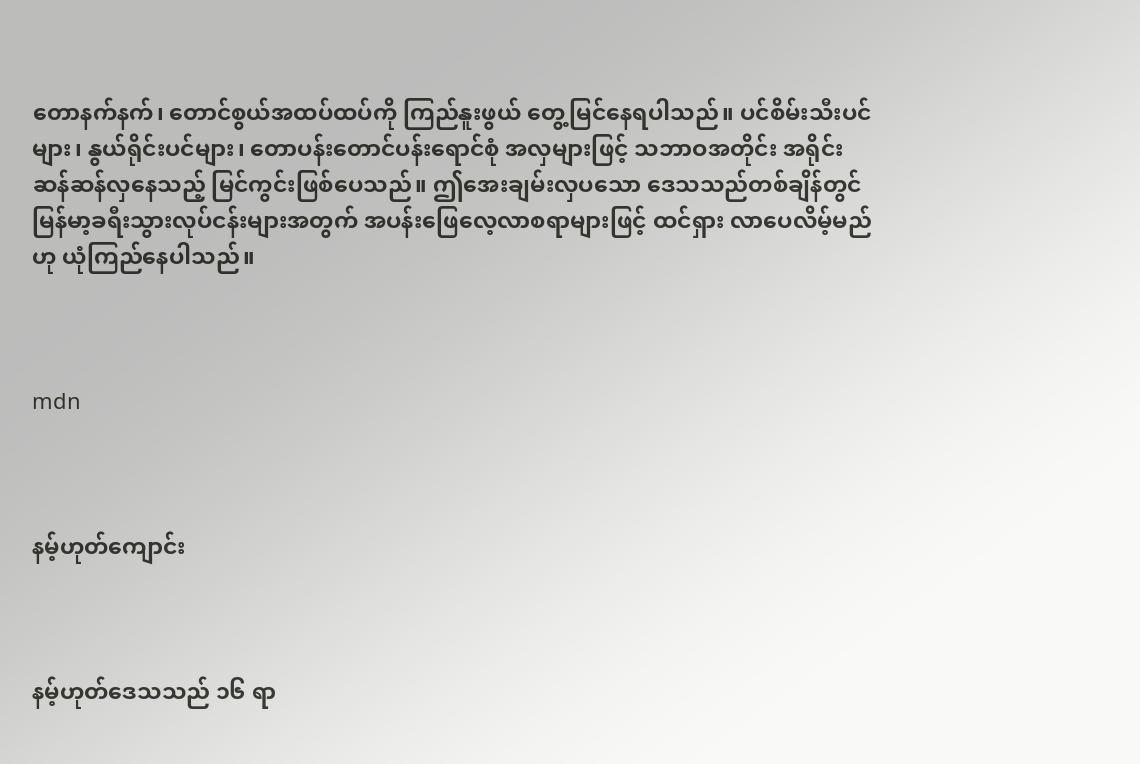တောနက်နက်၊ တောင်စွယ်အထပ်ထပ်ကို ကြည်နူးဖွယ် တွေ့မြင်နေရပါသည်။ ပင်စိမ်းသီးပင်များ၊ နွယ်ရိုင်းပင်များ၊ တောပန်းတောင်ပန်းရောင်စုံ အလှများဖြင့် သဘာဝအတိုင်း အရိုင်းဆန်ဆန်လှနေသည့် မြင်ကွင်းဖြစ်ပေသည်။ ဤအေးချမ်းလှပသော ဒေသသည်တစ်ချိန်တွင် မြန်မာ့ခရီးသွားလုပ်ငန်းများအတွက် အပန်းဖြေလေ့လာစရာများဖြင့် ထင်ရှား လာပေလိမ့်မည်ဟု ယုံကြည်နေပါသည်။



mdn



နမ့်ဟုတ်ကျောင်း



နမ့်ဟုတ်ဒေသသည် ၁၆ ရာ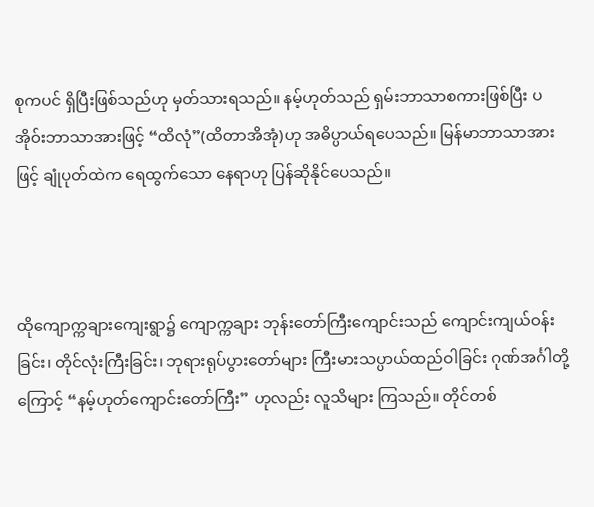စုကပင် ရှိပြီးဖြစ်သည်ဟု မှတ်သားရသည်။ နမ့်ဟုတ်သည် ရှမ်းဘာသာစကားဖြစ်ပြီး ပအိုဝ်းဘာသာအားဖြင့် “ထိလုံ”(ထိတာအိအုံ)ဟု အဓိပ္ပာယ်ရပေသည်။ မြန်မာဘာသာအားဖြင့် ချုံပုတ်ထဲက ရေထွက်သော နေရာဟု ပြန်ဆိုနိုင်ပေသည်။



ထိုကျောက္ကချားကျေးရွာ၌ ကျောက္ကချား ဘုန်းတော်ကြီးကျောင်းသည် ကျောင်းကျယ်ဝန်း ခြင်း၊ တိုင်လုံးကြီးခြင်း၊ ဘုရားရုပ်ပွားတော်များ ကြီးမားသပ္ပာယ်ထည်ဝါခြင်း ဂုဏ်အင်္ဂါတို့ကြောင့် “နမ့်ဟုတ်ကျောင်းတော်ကြီး” ဟုလည်း လူသိများ ကြသည်။ တိုင်တစ်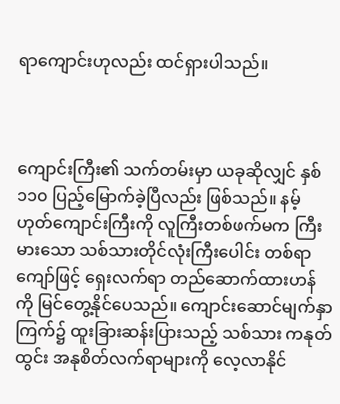ရာကျောင်းဟုလည်း ထင်ရှားပါသည်။



ကျောင်းကြီး၏ သက်တမ်းမှာ ယခုဆိုလျှင် နှစ် ၁၁၀ ပြည့်မြောက်ခဲ့ပြီလည်း ဖြစ်သည်။ နမ့်ဟုတ်ကျောင်းကြီးကို လူကြီးတစ်ဖက်မက ကြီးမားသော သစ်သားတိုင်လုံးကြီးပေါင်း တစ်ရာကျော်ဖြင့် ရှေးလက်ရာ တည်ဆောက်ထားဟန်ကို မြင်တွေ့နိုင်ပေသည်။ ကျောင်းဆောင်မျက်နှာကြက်၌ ထူးခြားဆန်းပြားသည့် သစ်သား ကနုတ်ထွင်း အနုစိတ်လက်ရာများကို လေ့လာနိုင်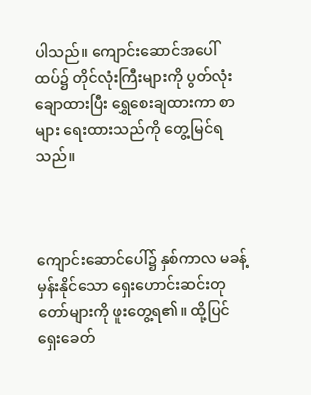ပါသည်။ ကျောင်းဆောင်အပေါ်ထပ်၌ တိုင်လုံးကြီးများကို ပွတ်လုံးချောထားပြီး ရွှေစေးချထားကာ စာများ ရေးထားသည်ကို တွေ့မြင်ရသည်။



ကျောင်းဆောင်ပေါ်၌ နှစ်ကာလ မခန့်မှန်းနိုင်သော ရှေးဟောင်းဆင်းတုတော်များကို ဖူးတွေ့ရ၏။ ထို့ပြင် ရှေးခေတ်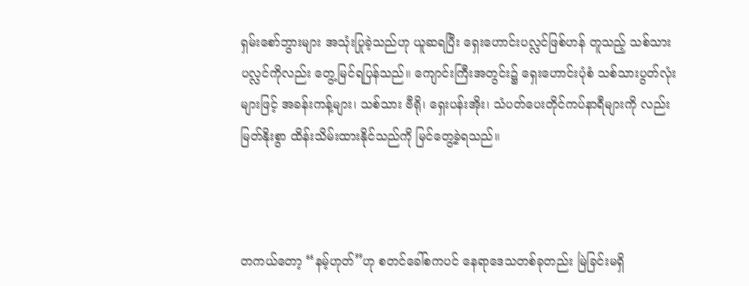ရှမ်းစော်ဘွားများ အသုံးပြုခဲ့သည်ဟု ယူဆရပြီး ရှေးဟောင်းပလ္လင်ဖြစ်ဟန် တူသည့် သစ်သားပလ္လင်ကိုလည်း တွေ့မြင်ရပြန်သည်။ ကျောင်းကြီးအတွင်း၌ ရှေးဟောင်းပုံစံ သစ်သားပွတ်လုံးများဖြင့် အခန်းကန့်များ၊ သစ်သား ဗီရို၊ ရှေးပန်းအိုး၊ သံပတ်ပေးတိုင်ကပ်နာရီများကို လည်း မြတ်နိုးစွာ ထိန်းသိမ်းထားနိုင်သည်ကို မြင်တွေ့ခဲ့ရသည်။



တကယ်တော့ “နမ့်ဟုတ်”ဟု စတင်ခေါ်စကပင် နေရာဒေသတစ်ခုတည်း မြဲခြင်းမရှိ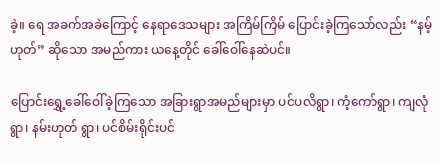ခဲ့။ ရေ အခက်အခဲကြောင့် နေရာဒေသများ အကြိမ်ကြိမ် ပြောင်းခဲ့ကြသော်လည်း “နမ့်ဟုတ်” ဆိုသော အမည်ကား ယနေ့တိုင် ခေါ်ဝေါ်နေဆဲပင်။

ပြောင်းရွှေ့ခေါ်ဝေါ်ခဲ့ကြသော အခြားရွာအမည်များမှာ ပင်ပလိရွာ၊ ကံ့ကော်ရွာ၊ ကျလုံရွာ၊ နမ်းဟုတ် ရွာ၊ ပင်စိမ်းရိုင်းပင်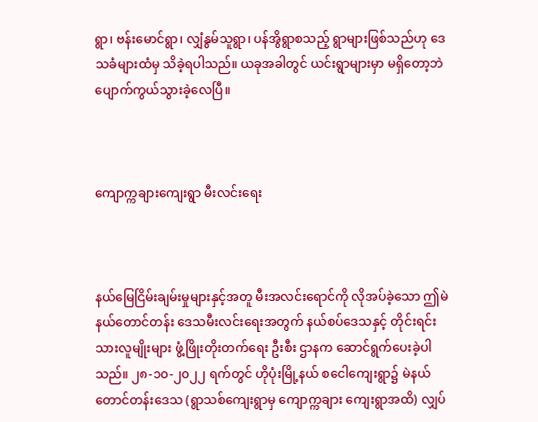ရွာ၊ ဗန်းမောင်ရွာ၊ လျှံနွမ်သူရွာ၊ ပန်အွိရွာစသည့် ရွာများဖြစ်သည်ဟု ဒေသခံများထံမှ သိခဲ့ရပါသည်။ ယခုအခါတွင် ယင်းရွာများမှာ မရှိတော့ဘဲ ပျောက်ကွယ်သွားခဲ့လေပြီ။



ကျောက္ကချားကျေးရွာ မီးလင်းရေး



နယ်မြေငြိမ်းချမ်းမှုများနှင့်အတူ မီးအလင်းရောင်ကို လိုအပ်ခဲ့သော ဤမဲနယ်တောင်တန်း ဒေသမီးလင်းရေးအတွက် နယ်စပ်ဒေသနှင့် တိုင်းရင်းသားလူမျိုးများ ဖွံ့ဖြိုးတိုးတက်ရေး ဦးစီး ဌာနက ဆောင်ရွက်ပေးခဲ့ပါသည်။ ၂၈-၁၀-၂၀၂၂ ရက်တွင် ဟိုပုံးမြို့နယ် စငေါကျေးရွာ၌ မဲနယ် တောင်တန်းဒေသ (ရွာသစ်ကျေးရွာမှ ကျောက္ကချား ကျေးရွာအထိ) လျှပ်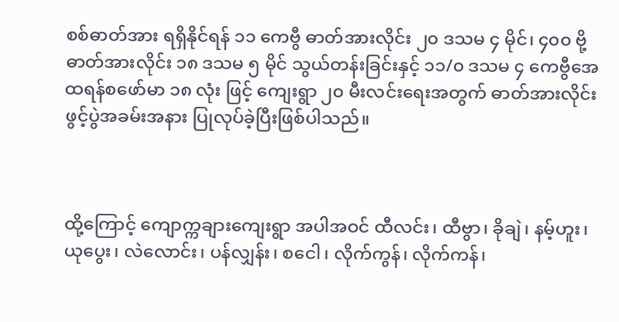စစ်ဓာတ်အား ရရှိနိုင်ရန် ၁၁ ကေဗွီ ဓာတ်အားလိုင်း ၂၀ ဒသမ ၄ မိုင်၊ ၄၀၀ ဗို့ ဓာတ်အားလိုင်း ၁၈ ဒသမ ၅ မိုင် သွယ်တန်းခြင်းနှင့် ၁၁/၀ ဒသမ ၄ ကေဗွီအေ ထရန်စဖော်မာ ၁၈ လုံး ဖြင့် ကျေးရွာ ၂၀ မီးလင်းရေးအတွက် ဓာတ်အားလိုင်း ဖွင့်ပွဲအခမ်းအနား ပြုလုပ်ခဲ့ပြီးဖြစ်ပါသည်။



ထို့ကြောင့် ကျောက္ကချားကျေးရွာ အပါအဝင် ထီလင်း၊ ထီဗွာ၊ ခိုချဲ၊ နမ့်ဟူး၊ ယုပွေး၊ လဲလောင်း၊ ပန်လျှန်း၊ စငေါ၊ လိုက်ကွန်၊ လိုက်ကန်၊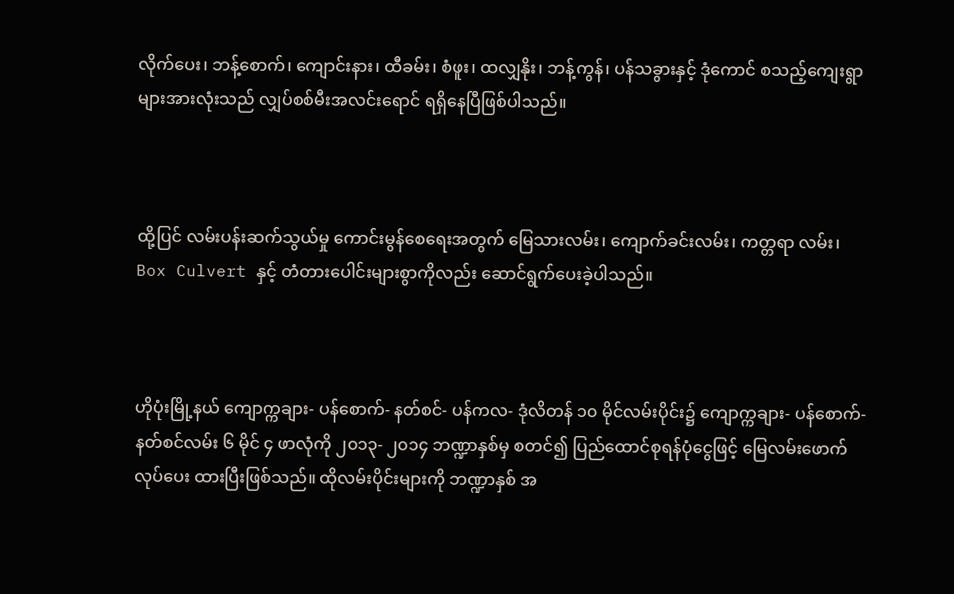လိုက်ပေး၊ ဘန့်စောက်၊ ကျောင်းနား၊ ထီခမ်း၊ စံဖူး၊ ထလျှနိုး၊ ဘန့်ကွန်၊ ပန်သခွားနှင့် ဒုံကောင် စသည့်ကျေးရွာများအားလုံးသည် လျှပ်စစ်မီးအလင်းရောင် ရရှိနေပြီဖြစ်ပါသည်။



ထို့ပြင် လမ်းပန်းဆက်သွယ်မှု ကောင်းမွန်စေရေးအတွက် မြေသားလမ်း၊ ကျောက်ခင်းလမ်း၊ ကတ္တရာ လမ်း၊ Box Culvert နှင့် တံတားပေါင်းများစွာကိုလည်း ဆောင်ရွက်ပေးခဲ့ပါသည်။



ဟိုပုံးမြို့နယ် ကျောက္ကချား- ပန်စောက်- နတ်စင်- ပန်ကလ- ဒုံလိတန် ၁၀ မိုင်လမ်းပိုင်း၌ ကျောက္ကချား- ပန်စောက်- နတ်စင်လမ်း ၆ မိုင် ၄ ဖာလုံကို ၂၀၁၃- ၂၀၁၄ ဘဏ္ဍာနှစ်မှ စတင်၍ ပြည်ထောင်စုရန်ပုံငွေဖြင့် မြေလမ်းဖောက်လုပ်ပေး ထားပြီးဖြစ်သည်။ ထိုလမ်းပိုင်းများကို ဘဏ္ဍာနှစ် အ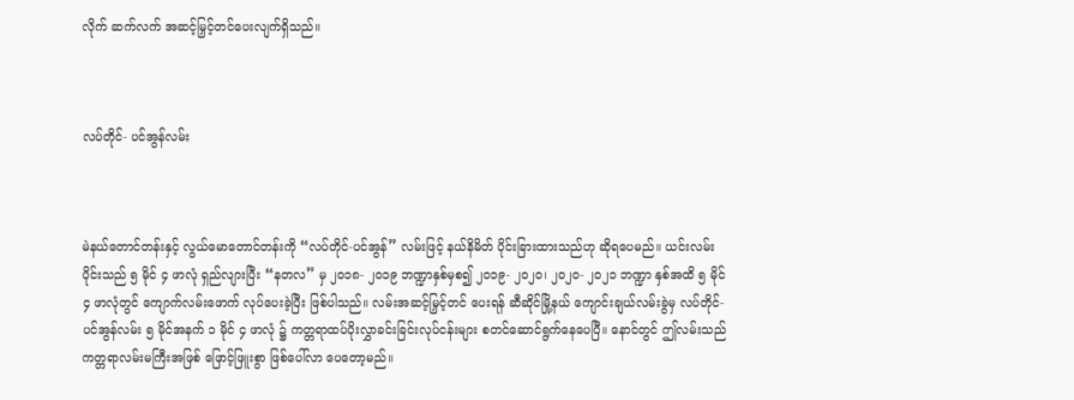လိုက် ဆက်လက် အဆင့်မြှင့်တင်ပေးလျက်ရှိသည်။



လပ်တိုင်- ပင်အွန်လမ်း



မဲနယ်တောင်တန်းနှင့် လွယ်မောတောင်တန်းကို “လပ်တိုင်-ပင်အွန်” လမ်းဖြင့် နယ်နိမိတ် ပိုင်းခြားထားသည်ဟု ဆိုရပေမည်။ ယင်းလမ်းပိုင်းသည် ၅ မိုင် ၄ ဖာလုံ ရှည်လျားပြီး “နတလ” မှ ၂၀၁၈- ၂၀၁၉ ဘဏ္ဍာနှစ်မှစ၍ ၂၀၁၉- ၂၀၂၀၊ ၂၀၂၀- ၂၀၂၁ ဘဏ္ဍာ နှစ်အထိ ၅ မိုင် ၄ ဖာလုံတွင် ကျောက်လမ်းဖောက် လုပ်ပေးခဲ့ပြီး ဖြစ်ပါသည်။ လမ်းအဆင့်မြှင့်တင် ပေးရန် ဆီဆိုင်မြို့နယ် ကျောင်းချယ်လမ်းခွဲမှ လပ်တိုင်- ပင်အွန်လမ်း ၅ မိုင်အနက် ၁ မိုင် ၄ ဖာလုံ ၌ ကတ္တရာထပ်ပိုးလွှာခင်းခြင်းလုပ်ငန်းများ စတင်ဆောင်ရွက်နေပေပြီ။ နောင်တွင် ဤလမ်းသည် ကတ္တရာလမ်းမကြီးအဖြစ် ဖြောင့်ဖြူးစွာ ဖြစ်ပေါ်လာ ပေတော့မည်။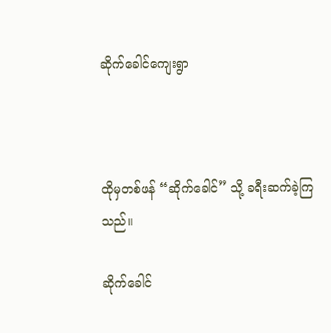ဆိုက်ခေါင်ကျေးရွာ



ထိုမှတစ်ဖန် “ဆိုက်ခေါင်” သို့ ခရီးဆက်ခဲ့ကြသည်။

ဆိုက်ခေါင်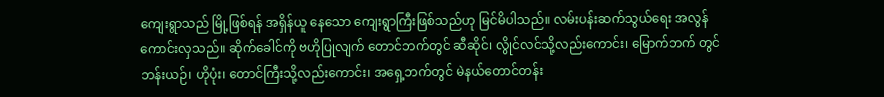ကျေးရွာသည် မြို့ဖြစ်ရန် အရှိန်ယူ နေသော ကျေးရွာကြီးဖြစ်သည်ဟု မြင်မိပါသည်။ လမ်းပန်းဆက်သွယ်ရေး အလွန်ကောင်းလှသည်။ ဆိုက်ခေါင်ကို ဗဟိုပြုလျက် တောင်ဘက်တွင် ဆီဆိုင်၊ လွိုင်လင်သို့လည်းကောင်း၊ မြောက်ဘက် တွင် ဘန်းယဉ်၊ ဟိုပုံး၊ တောင်ကြီးသို့လည်းကောင်း၊ အရှေ့ဘက်တွင် မဲနယ်တောင်တန်း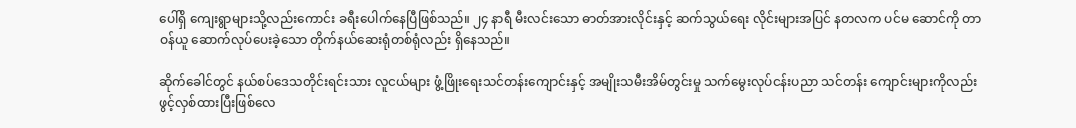ပေါ်ရှိ ကျေးရွာများသို့လည်းကောင်း ခရီးပေါက်နေပြီဖြစ်သည်။ ၂၄ နာရီ မီးလင်းသော ဓာတ်အားလိုင်းနှင့် ဆက်သွယ်ရေး လိုင်းများအပြင် နတလက ပင်မ ဆောင်ကို တာဝန်ယူ ဆောက်လုပ်ပေးခဲ့သော တိုက်နယ်ဆေးရုံတစ်ရုံလည်း ရှိနေသည်။

ဆိုက်ခေါင်တွင် နယ်စပ်ဒေသတိုင်းရင်းသား လူငယ်များ ဖွံ့ဖြိုးရေးသင်တန်းကျောင်းနှင့် အမျိုးသမီးအိမ်တွင်းမှု သက်မွေးလုပ်ငန်းပညာ သင်တန်း ကျောင်းများကိုလည်း ဖွင့်လှစ်ထားပြီးဖြစ်လေ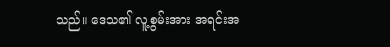သည်။ ဒေသ၏ လူ့စွမ်းအား အရင်းအ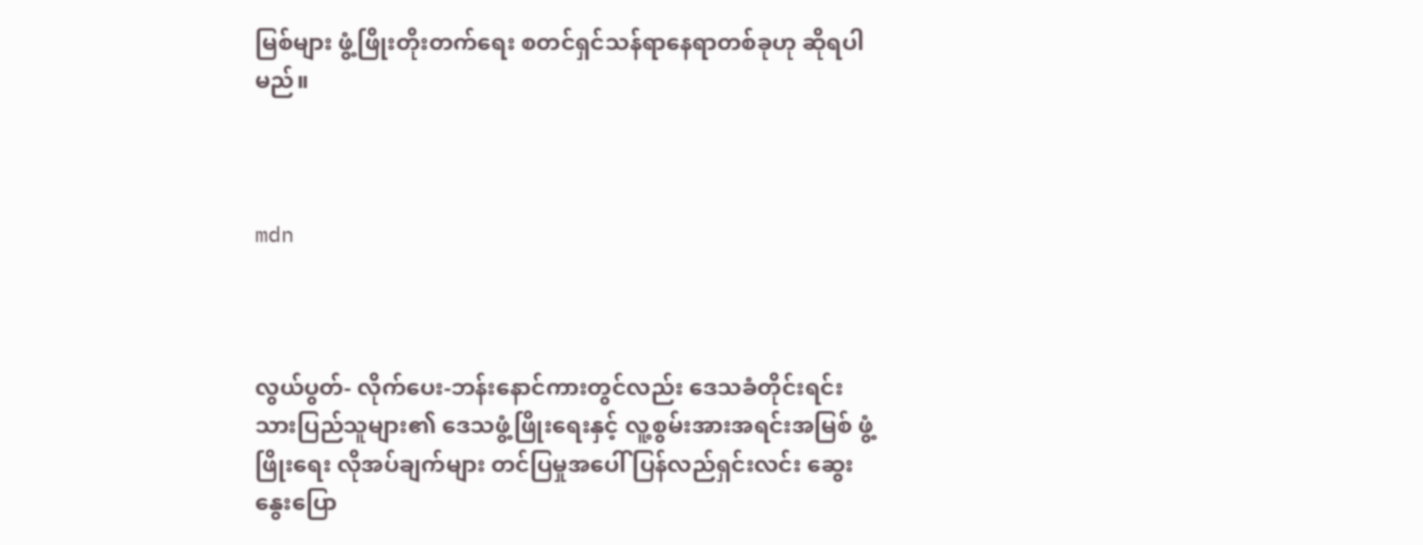မြစ်များ ဖွံ့ဖြိုးတိုးတက်ရေး စတင်ရှင်သန်ရာနေရာတစ်ခုဟု ဆိုရပါမည်။



mdn



လွယ်ပွတ်- လိုက်ပေး-ဘန်းနောင်ကားတွင်လည်း ဒေသခံတိုင်းရင်းသားပြည်သူများ၏ ဒေသဖွံ့ဖြိုးရေးနှင့် လူ့စွမ်းအားအရင်းအမြစ် ဖွံ့ဖြိုးရေး လိုအပ်ချက်များ တင်ပြမှုအပေါ် ပြန်လည်ရှင်းလင်း ဆွေးနွေးပြော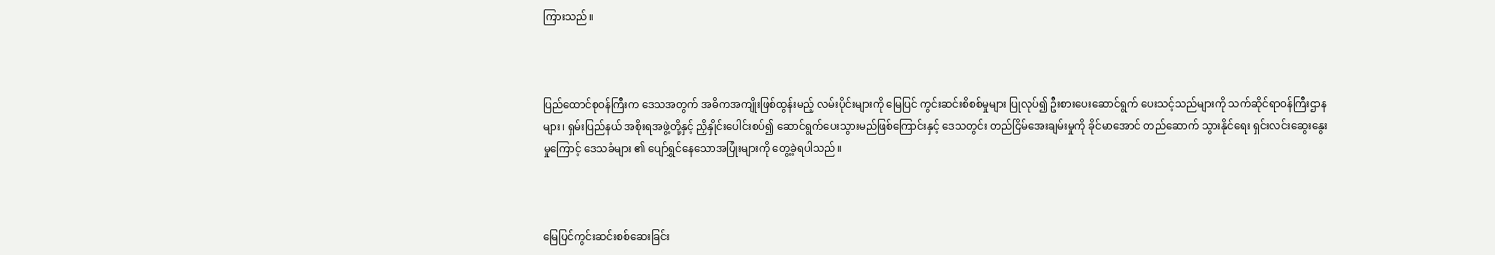ကြားသည်။



ပြည်ထောင်စုဝန်ကြီးက ဒေသအတွက် အဓိကအကျိုးဖြစ်ထွန်းမည့် လမ်းပိုင်းများကို မြေပြင် ကွင်းဆင်းစိစစ်မှုများ ပြုလုပ်၍ ဦးစားပေးဆောင်ရွက် ပေးသင့်သည်များကို သက်ဆိုင်ရာဝန်ကြီးဌာနများ၊ ရှမ်းပြည်နယ် အစိုးရအဖွဲ့တို့နှင့် ညှိနှိုင်းပေါင်းစပ်၍ ဆောင်ရွက်ပေးသွားမည်ဖြစ်ကြောင်းနှင့် ဒေသတွင်း တည်ငြိမ်အေးချမ်းမှုကို ခိုင်မာအောင် တည်ဆောက် သွားနိုင်ရေး ရှင်းလင်းဆွေးနွေးမှုကြောင့် ဒေသခံများ ၏ ပျော်ရွှင်နေသောအပြုံးများကို တွေ့ခဲ့ရပါသည်။



မြေပြင်ကွင်းဆင်းစစ်ဆေးခြင်း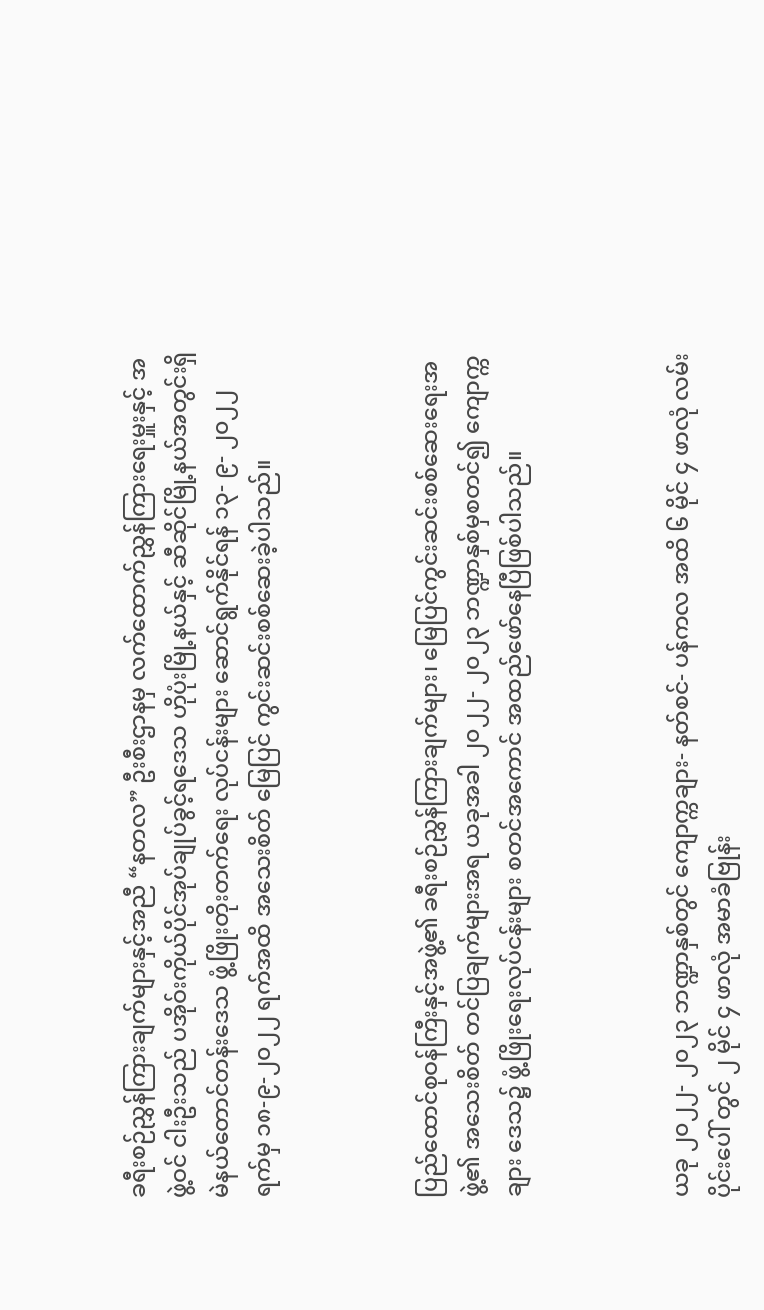ခရီးစဉ်ညွှန်ကြားချက်များနှင့်အညီ “နတလ” ဦးစီးဌာနမှ လက်ထောက်ညွှန်ကြားရေးမှူးနှင့် အဖွဲ့ဝင် ငါးဦးသည် ပအိုဝ်းကိုယ်ပိုင်အုပ်ချုပ်ခွင့်ရဒေသ ဟိုပုံးမြို့နယ်နှင့် ဆီဆိုင်မြို့နယ်အတွင်းရှိ မဲနယ်တောင်တန်းဒေသ ဖွံ့ဖြိုးတိုးတက်ရေး လုပ်ငန်းများ ဆောင်ရွက်နိုင်ရန် ၁၃- ၉- ၂၀၂၂ ရက်မှ ၁၈-၉-၂၀၂၂ ရက်အထိ အသေးစိတ် မြေပြင် ကွင်းဆင်းစစ်ဆေးခဲ့ပါသည်။



ပြည်ထောင်စုဝန်ကြီးနှင့်အဖွဲ့၏ ခရီးစဉ်ညွှန်ကြားချက်များ၊ မြေပြင်ကွင်းဆင်းစစ်ဆေးရေးအဖွဲ့၏ အသေးစိတ် တင်ပြချက်များအရ ယခုအခါ ၂၀၂၂- ၂၀၂၃ ဘဏ္ဍာနှစ်မှစတင်၍ ကျောက္ကချား ဒေသ၌ ဖွံ့ဖြိုးရေးလုပ်ငန်းများ စတင်အကောင် အထည်ဖော်နေပြီဖြစ်ပါသည်။



ယခု ၂၀၂၂- ၂၀၂၃ ဘဏ္ဍာနှစ်တွင် ကျောက္ကချား- နတ်စင်- ပန်ကလ အထိ ၆ မိုင် ၄ ဖာလုံ လမ်းပိုင်းပေါ် တွင် ၂ မိုင် ၄ ဖာလုံ အမာခံဗြုန်း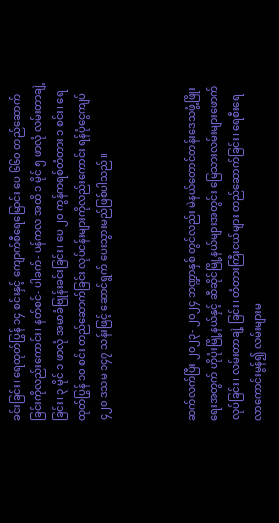ခင်းခြင်း၊ ရေထုတ်ပြွန် ၁၄ စင်းနှင့် ကျောက်စီရေမြောင်း ပေ ၆၆၀ တည်ဆောက်ခြင်းကိုလည်းကောင်း၊ နတ်စင်- ပါခက်- ပန်ကလ အထိ ၁ မိုင် ၅ ဖာလုံ လမ်းတာချဲ့ ခြင်း၊ ၃ မိုင် ၁ ဖာလုံ အမာခံဗြုန်းခင်းခြင်း၊ ပေ ၂၀ ကွန်ကရစ်တံတား ၁ စင်း၊ ရေထုတ်ပြွန် ၁၀ စင်း တည်ဆောက်ခြင်း လုပ်ငန်းများကိုလည်းကောင်း ရန်ပုံငွေကျပ် ၄၂၀ ဒသမ ၁၄၇ သန်းဖြင့် ဆောင်ရွက် ပေးသွားမည်ဖြစ်ပါသည်။



ဆက်လက်ပြီး ၂၀၂၃- ၂၀၂၄ ဘဏ္ဍာနှစ် တွင်လည်း မဲနယ်တောင်တန်းဒေသဖွံ့ဖြိုးရေးအတွက် ဟိုပုံးမြို့နယ်နှင့် ဆီဆိုင်မြို့နယ်များအတွင်း မြေသားလမ်းများဖောက်လုပ်ခြင်း၊ လမ်းတာချဲ့ ခြင်း၊ တံတားကြီးငယ်များ တည်ဆောက်ခြင်း၊ ရေစီးရေလာကောင်းမွန်၍ လမ်းများမ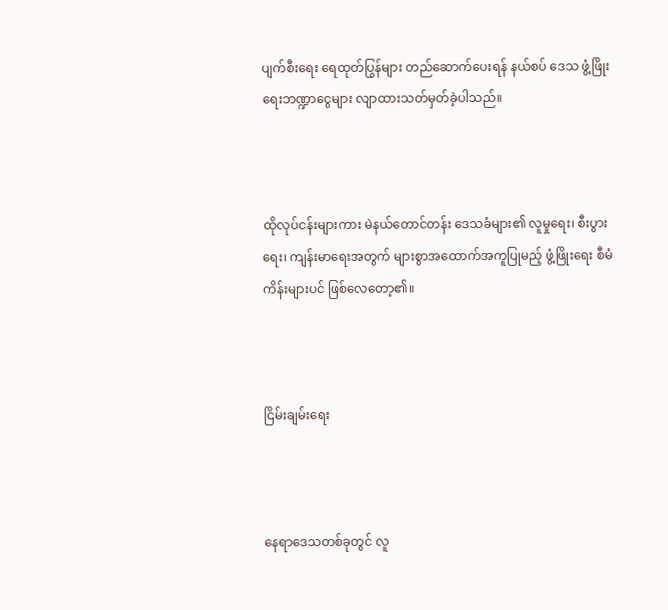ပျက်စီးရေး ရေထုတ်ပြွန်များ တည်ဆောက်ပေးရန် နယ်စပ် ဒေသ ဖွံ့ဖြိုးရေးဘဏ္ဍာငွေများ လျာထားသတ်မှတ်ခဲ့ပါသည်။



ထိုလုပ်ငန်းများကား မဲနယ်တောင်တန်း ဒေသခံများ၏ လူမှုရေး၊ စီးပွားရေး၊ ကျန်းမာရေးအတွက် များစွာအထောက်အကူပြုမည့် ဖွံ့ဖြိုးရေး စီမံကိန်းများပင် ဖြစ်လေတော့၏။



ငြိမ်းချမ်းရေး



နေရာဒေသတစ်ခုတွင် လူ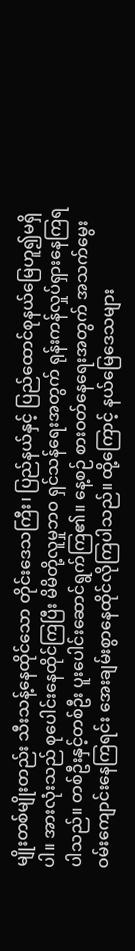မျိုးတစ်မျိုးတည်း သီးသန့်နေထိုင်သော တိုင်းဒေသကြီး၊ ပြည်နယ်နှင့် ပြည်ထောင်စုနယ်မြေဟူ၍မရှိပါ။ အားလုံးသည် စုပေါင်းနေထိုင်ကြပြီး မိမိတို့လူမှုဘဝ ရှင်သန်ရေးအတွက် ရုန်းကန်လှုပ်ရှားနေကြရပါသည်။ တစ်ဦးနှင့်တစ်ဦး ပူးပေါင်းဆောင်ရွက်ကြ၏။ နေ့စဉ် စားဝတ်နေရေးအတွက် အသက်မွေးဝမ်းကျောင်းနေကြရင်း အေးချမ်းစွာနေထိုင်လိုကြပါသည်။ ထို့ကြောင့် နယ်မြေဒေသများ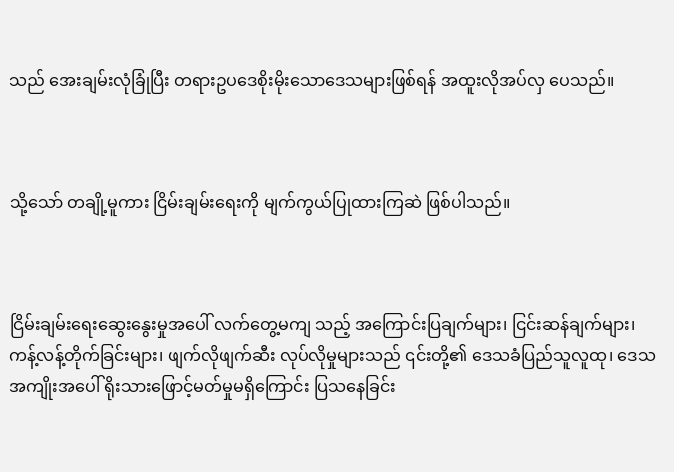သည် အေးချမ်းလုံခြုံပြီး တရားဥပဒေစိုးမိုးသောဒေသများဖြစ်ရန် အထူးလိုအပ်လှ ပေသည်။



သို့သော် တချို့မူကား ငြိမ်းချမ်းရေးကို မျက်ကွယ်ပြုထားကြဆဲ ဖြစ်ပါသည်။



ငြိမ်းချမ်းရေးဆွေးနွေးမှုအပေါ် လက်တွေ့မကျ သည့် အကြောင်းပြချက်များ၊ ငြင်းဆန်ချက်များ၊ ကန့်လန့်တိုက်ခြင်းများ၊ ဖျက်လိုဖျက်ဆီး လုပ်လိုမှုများသည် ၎င်းတို့၏ ဒေသခံပြည်သူလူထု၊ ဒေသ အကျိုးအပေါ် ရိုးသားဖြောင့်မတ်မှုမရှိကြောင်း ပြသနေခြင်း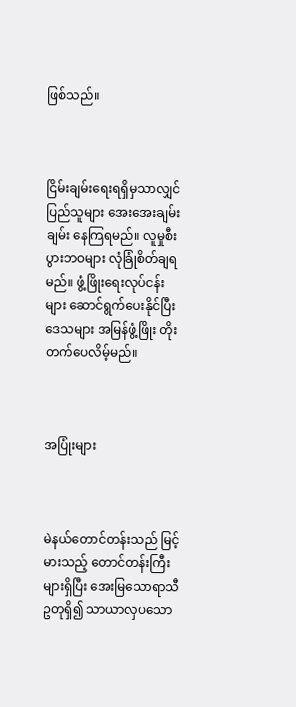ဖြစ်သည်။



ငြိမ်းချမ်းရေးရရှိမှသာလျှင် ပြည်သူများ အေးအေးချမ်းချမ်း နေကြရမည်။ လူမှုစီးပွားဘဝများ လုံခြုံစိတ်ချရမည်။ ဖွံ့ဖြိုးရေးလုပ်ငန်းများ ဆောင်ရွက်ပေးနိုင်ပြီး ဒေသများ အမြန်ဖွံ့ဖြိုး တိုးတက်ပေလိမ့်မည်။



အပြုံးများ



မဲနယ်တောင်တန်းသည် မြင့်မားသည့် တောင်တန်းကြီးများရှိပြီး အေးမြသောရာသီဥတုရှိ၍ သာယာလှပသော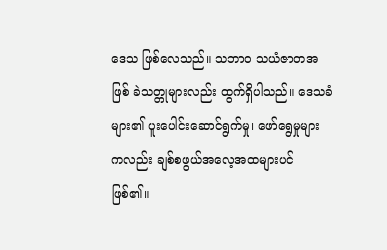ဒေသ ဖြစ်လေသည်။ သဘာဝ သယံဇာတအဖြစ် ခဲသတ္တုများလည်း ထွက်ရှိပါသည်။ ဒေသခံများ၏ ပူးပေါင်းဆောင်ရွက်မှု၊ ဖော်ရွေမှုများ ကလည်း ချစ်စဖွယ်အလေ့အထများပင် ဖြစ်၏။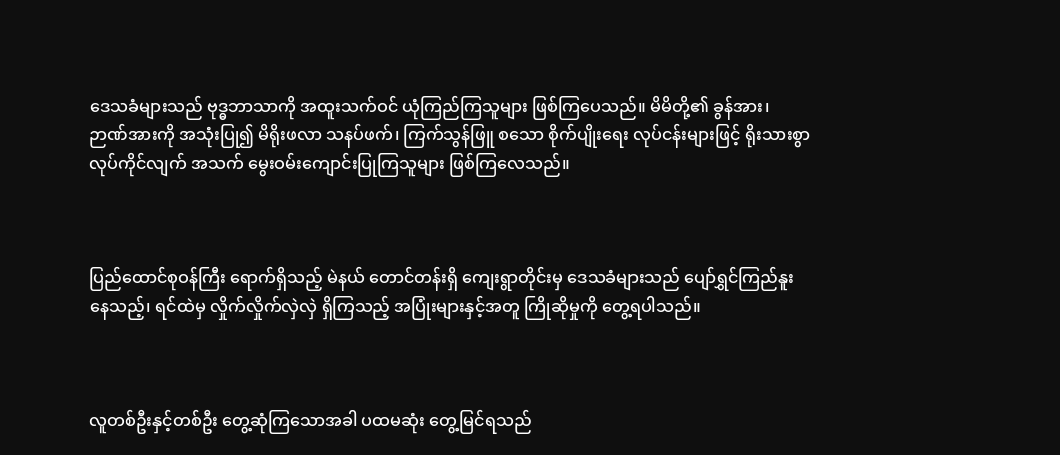ဒေသခံများသည် ဗုဒ္ဓဘာသာကို အထူးသက်ဝင် ယုံကြည်ကြသူများ ဖြစ်ကြပေသည်။ မိမိတို့၏ ခွန်အား၊ ဉာဏ်အားကို အသုံးပြု၍ မိရိုးဖလာ သနပ်ဖက်၊ ကြက်သွန်ဖြူ စသော စိုက်ပျိုးရေး လုပ်ငန်းများဖြင့် ရိုးသားစွာလုပ်ကိုင်လျက် အသက် မွေးဝမ်းကျောင်းပြုကြသူများ ဖြစ်ကြလေသည်။



ပြည်ထောင်စုဝန်ကြီး ရောက်ရှိသည့် မဲနယ် တောင်တန်းရှိ ကျေးရွာတိုင်းမှ ဒေသခံများသည် ပျော်ရွှင်ကြည်နူးနေသည့်၊ ရင်ထဲမှ လှိုက်လှိုက်လှဲလှဲ ရှိကြသည့် အပြုံးများနှင့်အတူ ကြိုဆိုမှုကို တွေ့ရပါသည်။



လူတစ်ဦးနှင့်တစ်ဦး တွေ့ဆုံကြသောအခါ ပထမဆုံး တွေ့မြင်ရသည်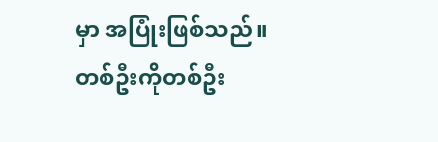မှာ အပြုံးဖြစ်သည်။ တစ်ဦးကိုတစ်ဦး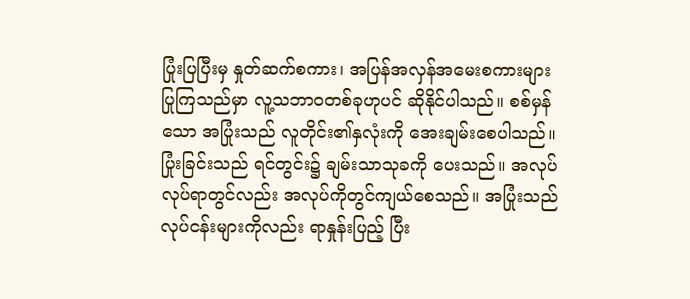ပြုံးပြပြီးမှ နှုတ်ဆက်စကား၊ အပြန်အလှန်အမေးစကားများ ပြုကြသည်မှာ လူ့သဘာဝတစ်ခုဟုပင် ဆိုနိုင်ပါသည်။ စစ်မှန်သော အပြုံးသည် လူတိုင်း၏နှလုံးကို အေးချမ်းစေပါသည်။ ပြုံးခြင်းသည် ရင်တွင်း၌ ချမ်းသာသုခကို ပေးသည်။ အလုပ် လုပ်ရာတွင်လည်း အလုပ်ကိုတွင်ကျယ်စေသည်။ အပြုံးသည် လုပ်ငန်းများကိုလည်း ရာနှုန်းပြည့် ပြီး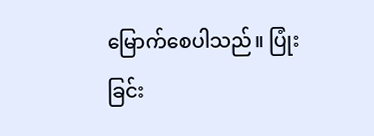မြောက်စေပါသည်။ ပြုံးခြင်း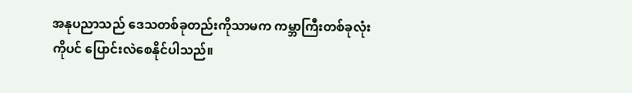အနုပညာသည် ဒေသတစ်ခုတည်းကိုသာမက ကမ္ဘာကြီးတစ်ခုလုံးကိုပင် ပြောင်းလဲစေနိုင်ပါသည်။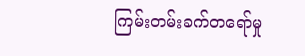ကြမ်းတမ်းခက်တရော်မှု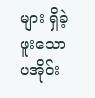များ ရှိခဲ့ဖူးသော ပအိုဝ်း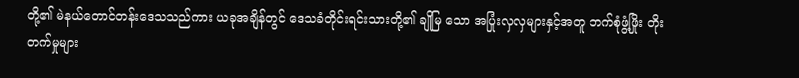တို့၏ မဲနယ်တောင်တန်းဒေသသည်ကား ယခုအချိန်တွင် ဒေသခံတိုင်းရင်းသားတို့၏ ချိုမြ သော အပြုံးလှလှများနှင့်အတူ ဘက်စုံဖွံ့ဖြိုး တိုးတက်မှုများ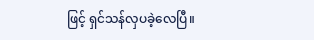ဖြင့် ရှင်သန်လှပခဲ့လေပြီ။